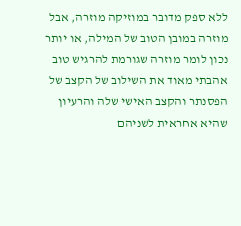ללא ספק מדובר במוזיקה מוזרה, אבל מוזרה במובן הטוב של המילה, או יותר נכון לומר מוזרה שגורמת להרגיש טוב
אהבתי מאוד את השילוב של הקצב של הפסנתר והקצב האישי שלה והרעיון שהיא אחראית לשניהם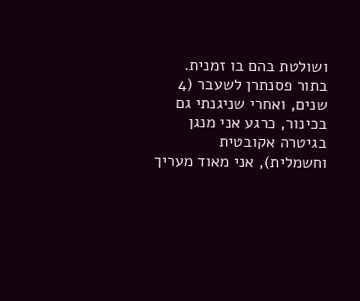ושולטת בהם בו זמנית. בתור פסנתרן לשעבר (4 שנים, ואחרי שניגנתי גם בכינור, כרגע אני מנגן בגיטרה אקובטית וחשמלית), אני מאוד מעריך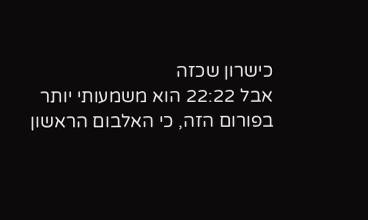כישרון שכזה
אבל 22:22 הוא משמעותי יותר בפורום הזה, כי האלבום הראשון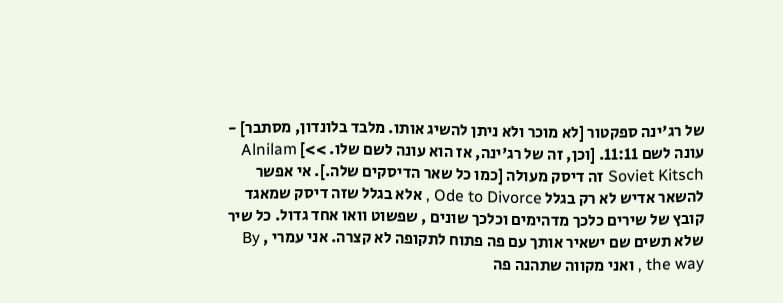של רג'ינה ספקטור [לא מוכר ולא ניתן להשיג אותו. מלבד בלונדון, מסתבר] - עונה לשם 11:11. [וכן, זה של רג'ינה, אז הוא עונה לשם שלו. >>] Alnilam
Soviet Kitsch זה דיסק מעולה [כמו כל שאר הדיסקים שלה.]. אי אפשר להשאר אדיש לא רק בגלל Ode to Divorce , אלא בגלל שזה דיסק שמאגד קובץ של שירים כלכך מדהימים וכלכך שונים , שפשוט וואו אחד גדול. כל שיר שלא תשים שם ישאיר אותך עם פה פתוח לתקופה לא קצרה. אני עמרי , By the way , ואני מקווה שתהנה פה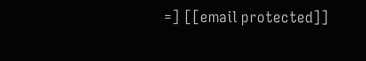=] [[email protected]]